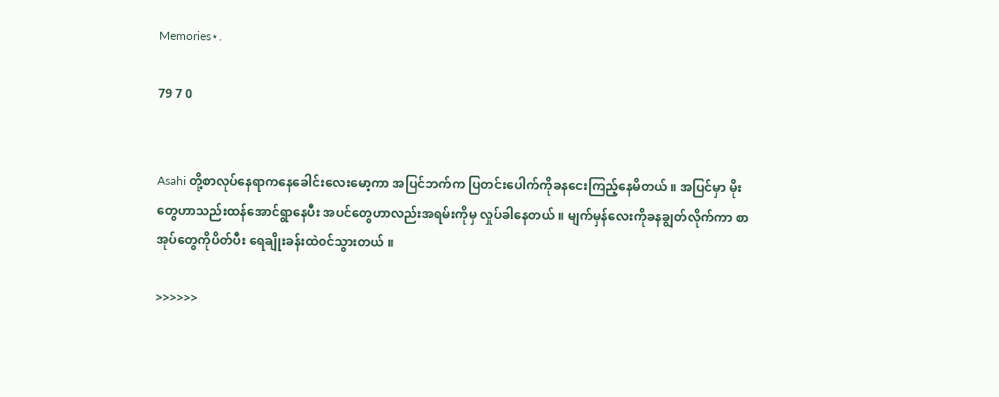Memories⋆.

79 7 0


Asahi တို့စာလုပ်နေရာကနေခေါင်းလေးမော့ကာ အပြင်ဘက်က ပြတင်းပေါက်ကိုခနငေးကြည့်နေမိတယ် ။ အပြင်မှာ မိုးတွေဟာသည်းထန်အောင်ရွာနေပီး အပင်တွေဟာလည်းအရမ်းကိုမှ လှုပ်ခါနေတယ် ။ မျက်မှန်လေးကိုခနချွတ်လိုက်ကာ စာအုပ်တွေကိုပိတ်ပီး ရေချိုးခန်းထဲ၀င်သွားတယ် ။

>>>>>>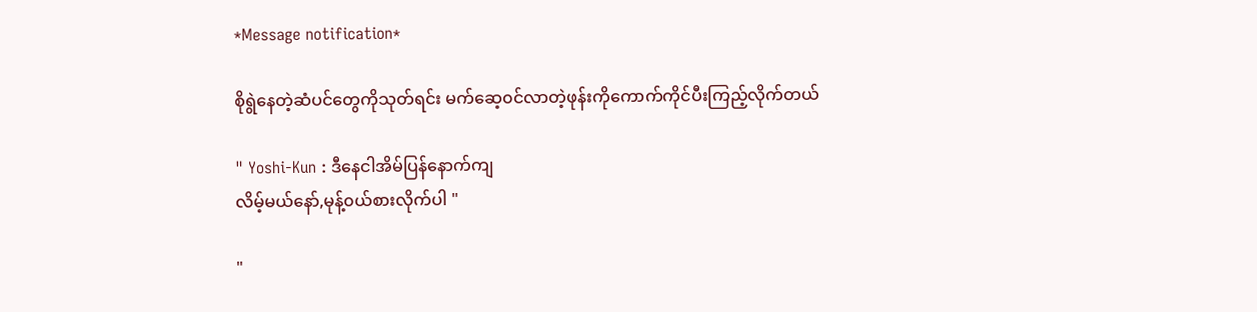*Message notification*

စိုရွဲနေတဲ့ဆံပင်တွေကိုသုတ်ရင်း မက်ဆေ့၀င်လာတဲ့ဖုန်းကိုကောက်ကိုင်ပီးကြည့်လိုက်တယ်

" Yoshi-Kun : ဒီနေငါအိမ်ပြန်နောက်ကျ
လိမ့်မယ်နော်,မုန့်၀ယ်စားလိုက်ပါ "

"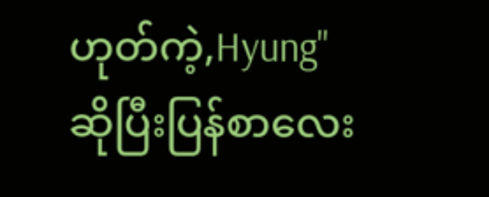ဟုတ်ကဲ့,Hyung"
ဆိုပြီးပြန်စာလေး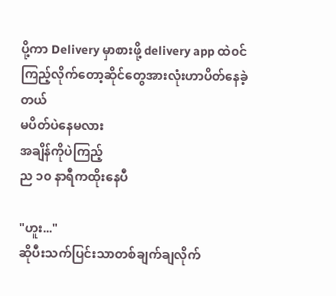ပို့ကာ Delivery မှာစားဖို့ delivery app ထဲ၀င်ကြည့်လိုက်တော့ဆိုင်တွေအားလုံးဟာပိတ်နေခဲ့တယ်
မပိတ်ပဲနေမလား
အချိန်ကိုပဲကြည့်
ည ၁၀ နာရီကထိုးနေပီ

"ဟူး..."
ဆိုပီးသက်ပြင်းသာတစ်ချက်ချလိုက်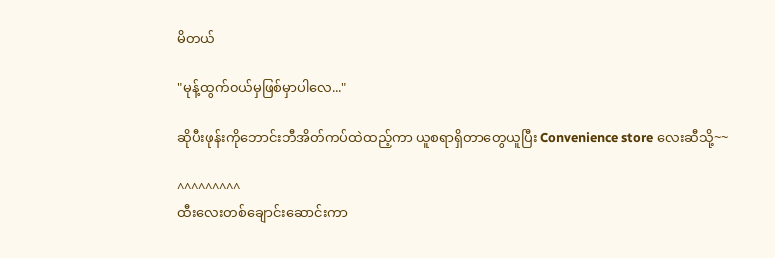မိတယ်

"မုန့်ထွက်၀ယ်မှဖြစ်မှာပါလေ..."

ဆိုပီးဖုန်းကိုဘောင်းဘီအိတ်ကပ်ထဲထည့်ကာ ယူစရာရှိတာတွေယူပြီး Convenience store လေးဆီသို့~~

^^^^^^^^^
ထီးလေးတစ်ချောင်းဆောင်းကာ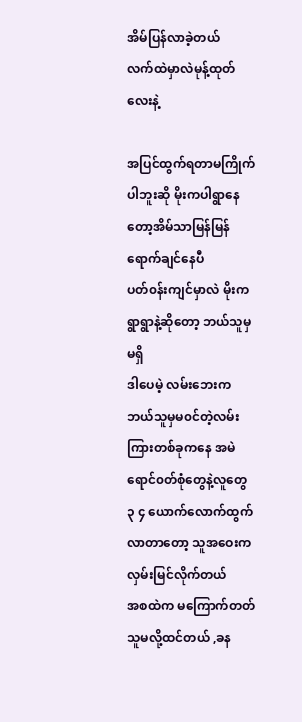အိမ်ပြန်လာခဲ့တယ်
လက်ထဲမှာလဲမုန့်ထုတ်လေးနဲ့

အပြင်ထွက်ရတာမကြိုက်ပါဘူးဆို မိုးကပါရွာနေတော့အိမ်သာမြန်မြန်ရောက်ချင်နေပီ
ပတ်၀န်းကျင်မှာလဲ မိုးကရွာရွာနဲ့ဆိုတော့ ဘယ်သူမှမရှိ
ဒါပေမဲ့ လမ်းဘေးက ဘယ်သူမှမ၀င်တဲ့လမ်းကြားတစ်ခုကနေ အမဲရောင်၀တ်စုံတွေနဲ့လူတွေ ၃ ၄ ယောက်လောက်ထွက်လာတာတော့ သူအဝေးကလှမ်းမြင်လိုက်တယ်
အစထဲက မကြောက်တတ်သူမလို့ထင်တယ် ,ခန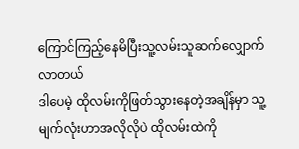ကြောင်ကြည့်နေမိပြီးသူ့လမ်းသူဆက်လျှောက်လာတယ်
ဒါပေမဲ့ ထိုလမ်းကိုဖြတ်သွားနေတဲ့အချိန်မှာ သူ့မျက်လုံးဟာအလိုလိုပဲ ထိုလမ်းထဲကို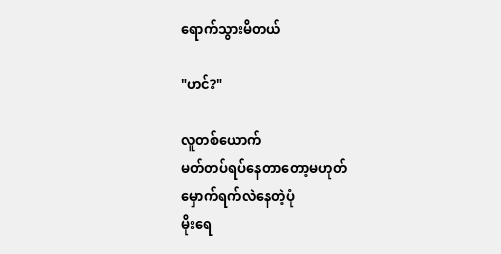ရောက်သွားမိတယ်

"ဟင်?"

လူတစ်ယောက်
မတ်တပ်ရပ်နေတာတော့မဟုတ်
မှောက်ရက်လဲနေတဲ့ပုံ
မိုးရေ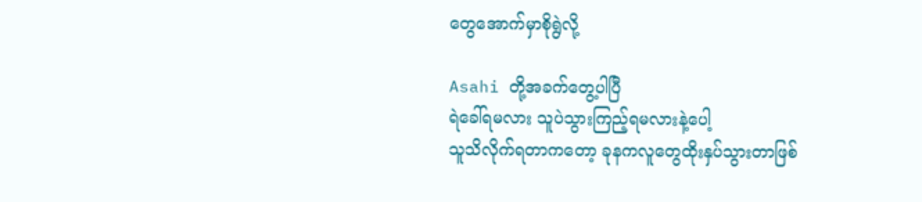တွေအောက်မှာစိုရွဲလို့

Asahi တို့အခက်တွေ့ပါပြီ
ရဲခေါ်ရမလား သူပဲသွားကြည့်ရမလားနဲ့ပေါ့
သူသိလိုက်ရတာကတော့ ခုနကလူတွေထိုးနှပ်သွားတာဖြစ်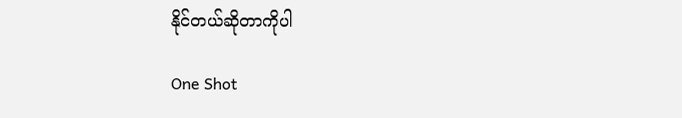နိုင်တယ်ဆိုတာကိုပါ

One Shot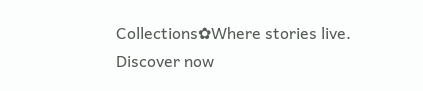Collections✿Where stories live. Discover now